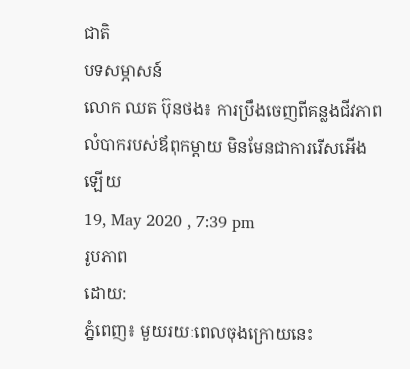ជាតិ
បទសម្ភាសន៍
លោក ឈត ប៊ុនថង៖ ការប្រឹងចេញពីគន្លងជីវភាពលំបាករបស់ឪពុកម្តាយ មិនមែនជាការរើសអើងឡើយ
19, May 2020 , 7:39 pm
រូបភាព
ដោយ:
ភ្នំពេញ៖ មួយរយៈពេលចុងក្រោយនេះ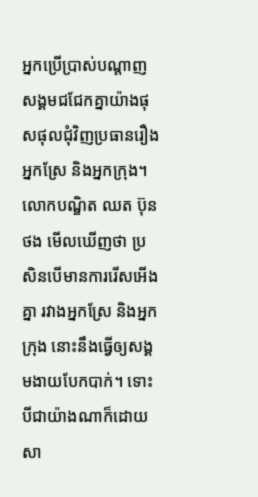អ្នកប្រើប្រាស់បណ្តាញសង្គមជជែកគ្នាយ៉ាងផុសផុលជុំវិញប្រធានរឿងអ្នកស្រែ និងអ្នកក្រុង។ លោកបណ្ឌិត ឈត ប៊ុនថង មើលឃើញថា ប្រសិនបើមានការរើសអើងគ្នា រវាងអ្នកស្រែ និងអ្នកក្រុង នោះនឹងធ្វើឲ្យសង្គមងាយបែកបាក់។ ទោះបីជាយ៉ាងណាក៏ដោយ សា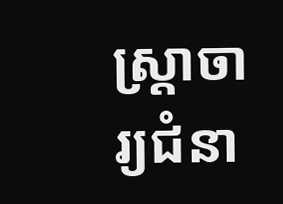ស្ត្រាចារ្យជំនា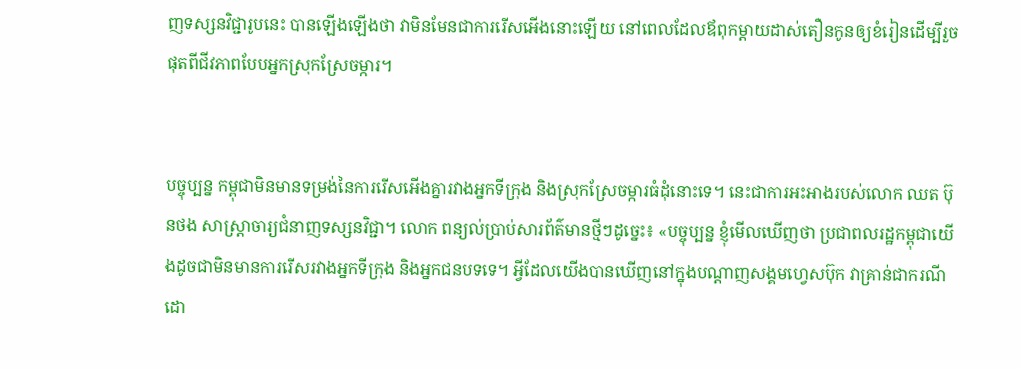ញទស្សនវិជ្ជារូបនេះ បានឡើងឡើងថា វាមិនមែនជាការរើសអើងនោះឡើយ នៅពេលដែលឪពុកម្តាយដាស់តឿនកូនឲ្យខំរៀនដើម្បីរួចផុតពីជីវភាពបែបអ្នកស្រុកស្រែចម្ការ។


បច្ចុប្បន្ន កម្ពុជាមិនមានទម្រង់នៃការរើសអើងគ្នារវាងអ្នកទីក្រុង និងស្រុកស្រែចម្ការធំដុំនោះទេ។ នេះជាការអះអាងរបស់លោក ឈត ប៊ុនថង សាស្ត្រាចារ្យជំនាញទស្សនវិជ្ជា។ លោក ពន្យល់ប្រាប់សារព័ត៌មានថ្មីៗដូច្នេះ៖ «បច្ចុប្បន្ន ខ្ញុំមើលឃើញថា ប្រជាពលរដ្ឋកម្ពុជាយើងដូចជាមិនមានការរើសរវាងអ្នកទីក្រុង និងអ្នកជនបទទេ។ អ្វីដែលយើងបានឃើញនៅក្នុងបណ្តាញសង្គមហ្វេសប៊ុក វាគ្រាន់ជាករណីដោ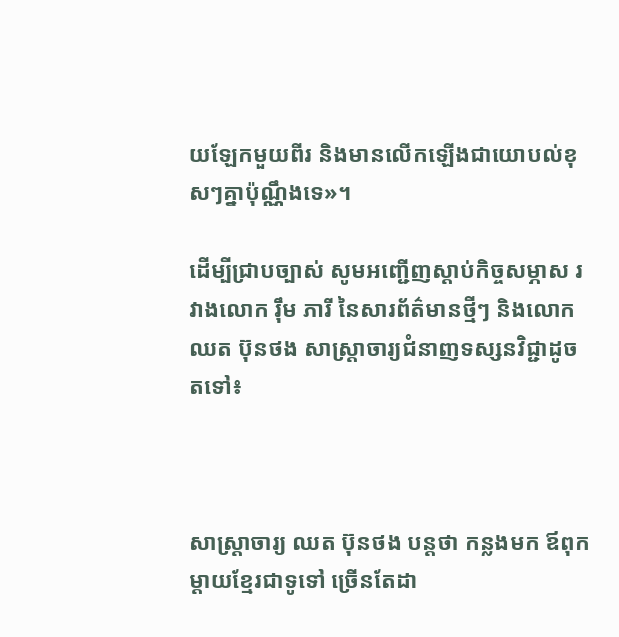យឡែកមួយពីរ និងមានលើកឡើងជាយោបល់ខុសៗគ្នាប៉ុណ្ណឹងទេ»។

ដើម្បីជ្រាបច្បាស់ សូមអញ្ជើញស្តាប់កិច្ចសម្ភាស រវាងលោក រ៉ឹម ភារី នៃសារព័ត៌មានថ្មីៗ និងលោកឈត ប៊ុនថង សាស្ត្រាចារ្យជំនាញទស្សនវិជ្ជាដូចតទៅ៖



សាស្ត្រាចារ្យ ឈត ប៊ុនថង បន្តថា កន្លងមក ឪពុកម្តាយខ្មែរជាទូទៅ ច្រើនតែដា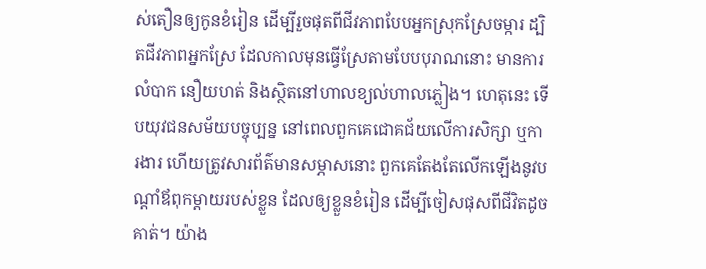ស់តឿនឲ្យកូនខំរៀន ដើម្បីរួចផុតពីជីវភាពបែបអ្នកស្រុកស្រែចម្ការ ដ្បិតជីវភាពអ្នកស្រែ ដែលកាលមុនធ្វើស្រែតាមបែបបុរាណនោះ មានការលំបាក នឿយហត់ និងស្ថិតនៅហាលខ្យល់ហាលភ្លៀង។ ហេតុនេះ ទើបយុវជនសម័យបច្ចុប្បន្ន នៅពេលពួកគេជោគជ័យលើការសិក្សា ឬការងារ ហើយត្រូវសារព័ត៌មានសម្ភាសនោះ ពួកគេតែងតែលើកឡើងនូវបណ្តាំឪពុកម្តាយរបស់ខ្លួន ដែលឲ្យខ្លួនខំរៀន ដើម្បីចៀសផុសពីជីវិតដូចគាត់។ យ៉ាង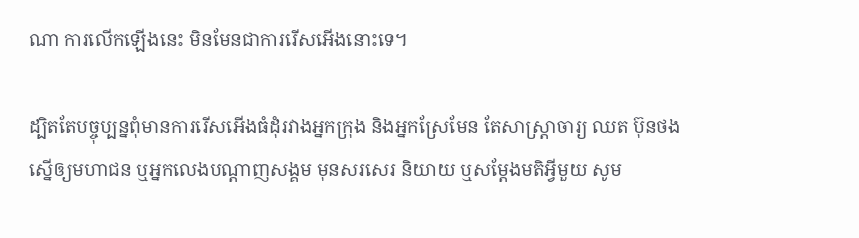ណា ការលើកឡើងនេះ មិនមែនជាការរើសអើងនោះទេ។

ដ្បិតតែបច្ចុប្បន្នពុំមានការរើសអើងធំដុំរវាងអ្នកក្រុង និងអ្នកស្រែមែន តែសាស្ត្រាចារ្យ ឈត ប៊ុនថង ស្នើឲ្យមហាជន ឬអ្នកលេងបណ្តាញសង្គម មុនសរសេរ និយាយ ឬសម្តែងមតិអ្វីមួយ សូម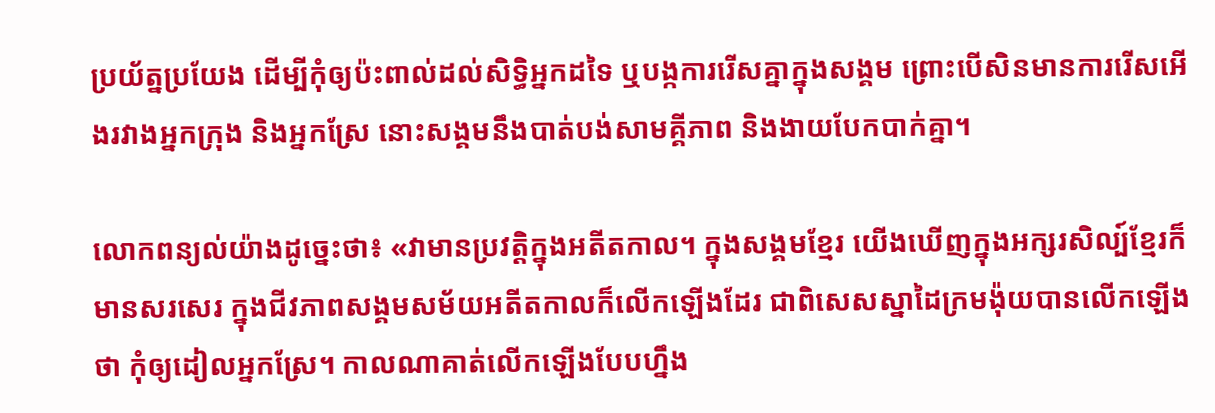ប្រយ័ត្នប្រយែង ដើម្បីកុំឲ្យប៉ះពាល់ដល់សិទ្ធិអ្នកដទៃ ឬបង្កការរើសគ្នាក្នុងសង្គម ព្រោះបើសិនមានការរើសអើងរវាងអ្នកក្រុង និងអ្នកស្រែ នោះសង្គមនឹងបាត់បង់សាមគ្គីភាព និងងាយបែកបាក់គ្នា។

លោកពន្យល់យ៉ាងដូច្នេះថា៖ «វាមានប្រវត្តិក្នុងអតីតកាល។ ក្នុងសង្គមខ្មែរ យើងឃើញក្នុងអក្សរសិល្ប៍ខ្មែរក៏មានសរសេរ ក្នុងជីវភាពសង្គមសម័យអតីតកាលក៏លើកឡើងដែរ ជាពិសេសស្នាដៃក្រមង៉ុយបានលើកឡើងថា កុំឲ្យដៀលអ្នកស្រែ។ កាលណាគាត់លើកឡើងបែបហ្នឹង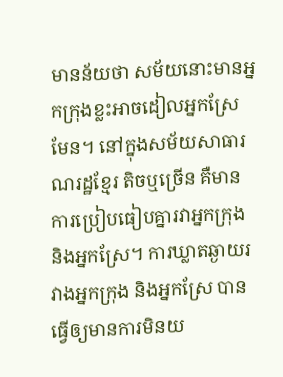មានន័យថា សម័យនោះមានអ្នកក្រុងខ្លះអាចដៀលអ្នកស្រែមែន។ នៅក្នុងសម័យសាធារណរដ្ឋខ្មែរ តិចឬច្រើន គឺមានការប្រៀបធៀបគ្នារវាអ្នកក្រុង និងអ្នកស្រែ។ ការឃ្លាតឆ្ងាយរវាងអ្នកក្រុង និងអ្នកស្រែ បានធ្វើឲ្យមានការមិនយ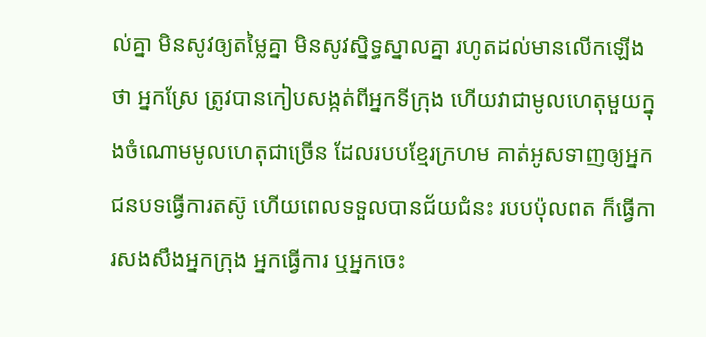ល់គ្នា មិនសូវឲ្យតម្លៃគ្នា មិនសូវស្និទ្ធស្នាលគ្នា រហូតដល់មានលើកឡើងថា អ្នកស្រែ ត្រូវបានកៀបសង្កត់ពីអ្នកទីក្រុង ហើយវាជាមូលហេតុមួយក្នុងចំណោមមូលហេតុជាច្រើន ដែលរបបខ្មែរក្រហម គាត់អូសទាញឲ្យអ្នកជនបទធ្វើការតស៊ូ ហើយពេលទទួលបានជ័យជំនះ របបប៉ុលពត ក៏ធ្វើការសងសឹងអ្នកក្រុង អ្នកធ្វើការ ឬអ្នកចេះ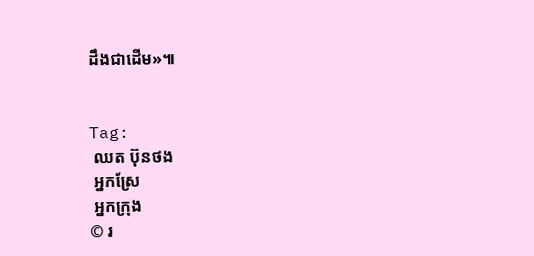ដឹងជាដើម»៕


Tag:
 ឈត ប៊ុនថង
 អ្នកស្រែ
 អ្នកក្រុង
© រ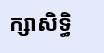ក្សាសិទ្ធិ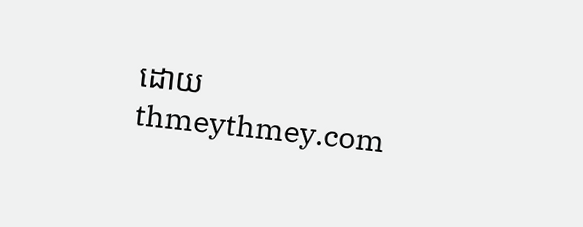ដោយ thmeythmey.com